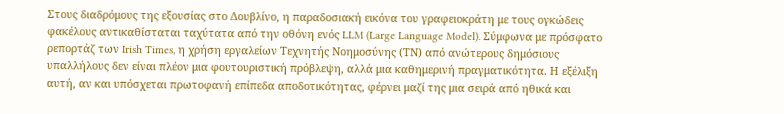Στους διαδρόμους της εξουσίας στο Δουβλίνο, η παραδοσιακή εικόνα του γραφειοκράτη με τους ογκώδεις φακέλους αντικαθίσταται ταχύτατα από την οθόνη ενός LLM (Large Language Model). Σύμφωνα με πρόσφατο ρεπορτάζ των Irish Times, η χρήση εργαλείων Τεχνητής Νοημοσύνης (ΤΝ) από ανώτερους δημόσιους υπαλλήλους δεν είναι πλέον μια φουτουριστική πρόβλεψη, αλλά μια καθημερινή πραγματικότητα. Η εξέλιξη αυτή, αν και υπόσχεται πρωτοφανή επίπεδα αποδοτικότητας, φέρνει μαζί της μια σειρά από ηθικά και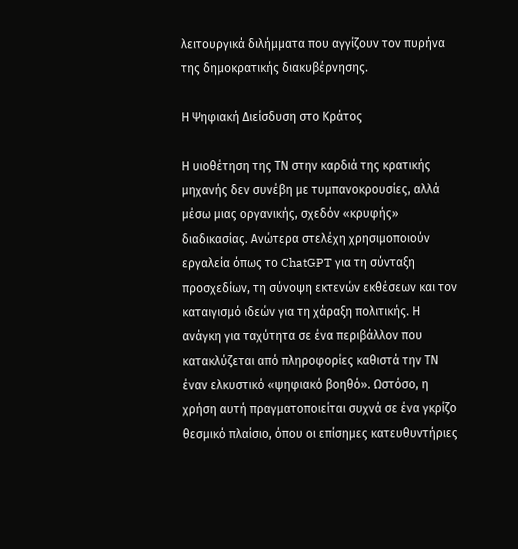λειτουργικά διλήμματα που αγγίζουν τον πυρήνα της δημοκρατικής διακυβέρνησης.

Η Ψηφιακή Διείσδυση στο Κράτος

Η υιοθέτηση της ΤΝ στην καρδιά της κρατικής μηχανής δεν συνέβη με τυμπανοκρουσίες, αλλά μέσω μιας οργανικής, σχεδόν «κρυφής» διαδικασίας. Ανώτερα στελέχη χρησιμοποιούν εργαλεία όπως το ChatGPT για τη σύνταξη προσχεδίων, τη σύνοψη εκτενών εκθέσεων και τον καταιγισμό ιδεών για τη χάραξη πολιτικής. Η ανάγκη για ταχύτητα σε ένα περιβάλλον που κατακλύζεται από πληροφορίες καθιστά την ΤΝ έναν ελκυστικό «ψηφιακό βοηθό». Ωστόσο, η χρήση αυτή πραγματοποιείται συχνά σε ένα γκρίζο θεσμικό πλαίσιο, όπου οι επίσημες κατευθυντήριες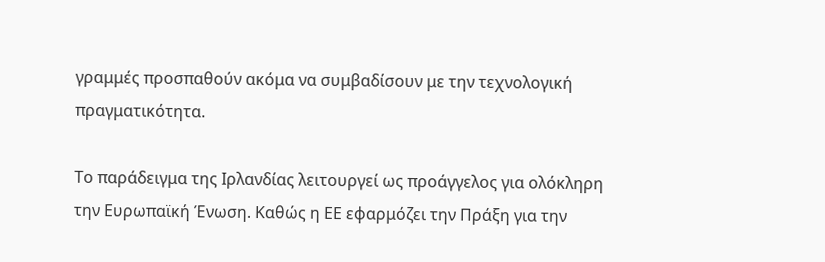γραμμές προσπαθούν ακόμα να συμβαδίσουν με την τεχνολογική πραγματικότητα.

Το παράδειγμα της Ιρλανδίας λειτουργεί ως προάγγελος για ολόκληρη την Ευρωπαϊκή Ένωση. Καθώς η ΕΕ εφαρμόζει την Πράξη για την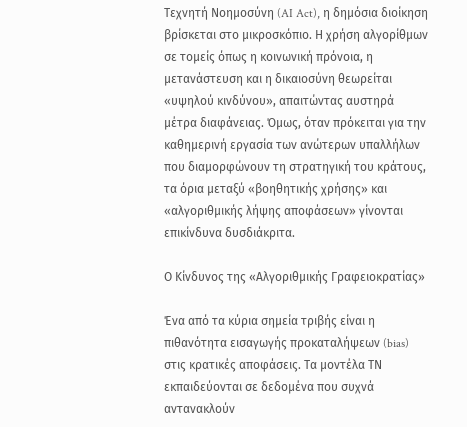Τεχνητή Νοημοσύνη (AI Act), η δημόσια διοίκηση βρίσκεται στο μικροσκόπιο. Η χρήση αλγορίθμων σε τομείς όπως η κοινωνική πρόνοια, η μετανάστευση και η δικαιοσύνη θεωρείται «υψηλού κινδύνου», απαιτώντας αυστηρά μέτρα διαφάνειας. Όμως, όταν πρόκειται για την καθημερινή εργασία των ανώτερων υπαλλήλων που διαμορφώνουν τη στρατηγική του κράτους, τα όρια μεταξύ «βοηθητικής χρήσης» και «αλγοριθμικής λήψης αποφάσεων» γίνονται επικίνδυνα δυσδιάκριτα.

Ο Κίνδυνος της «Αλγοριθμικής Γραφειοκρατίας»

Ένα από τα κύρια σημεία τριβής είναι η πιθανότητα εισαγωγής προκαταλήψεων (bias) στις κρατικές αποφάσεις. Τα μοντέλα ΤΝ εκπαιδεύονται σε δεδομένα που συχνά αντανακλούν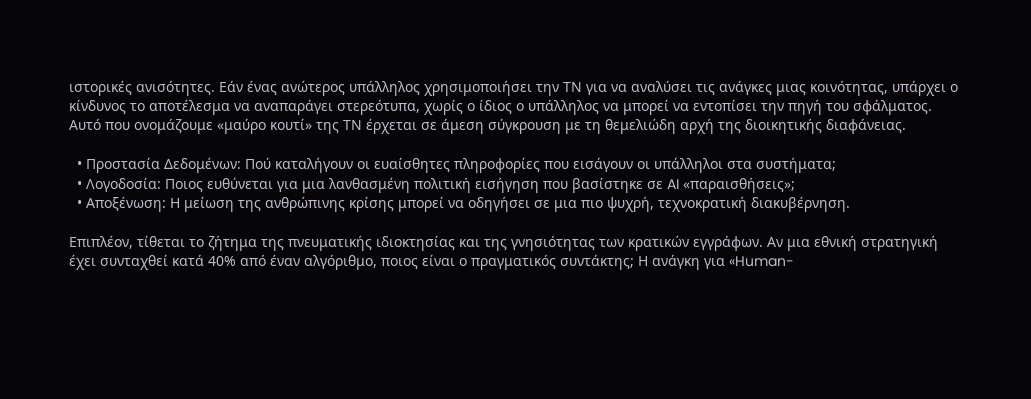ιστορικές ανισότητες. Εάν ένας ανώτερος υπάλληλος χρησιμοποιήσει την ΤΝ για να αναλύσει τις ανάγκες μιας κοινότητας, υπάρχει ο κίνδυνος το αποτέλεσμα να αναπαράγει στερεότυπα, χωρίς ο ίδιος ο υπάλληλος να μπορεί να εντοπίσει την πηγή του σφάλματος. Αυτό που ονομάζουμε «μαύρο κουτί» της ΤΝ έρχεται σε άμεση σύγκρουση με τη θεμελιώδη αρχή της διοικητικής διαφάνειας.

  • Προστασία Δεδομένων: Πού καταλήγουν οι ευαίσθητες πληροφορίες που εισάγουν οι υπάλληλοι στα συστήματα;
  • Λογοδοσία: Ποιος ευθύνεται για μια λανθασμένη πολιτική εισήγηση που βασίστηκε σε AI «παραισθήσεις»;
  • Αποξένωση: Η μείωση της ανθρώπινης κρίσης μπορεί να οδηγήσει σε μια πιο ψυχρή, τεχνοκρατική διακυβέρνηση.

Επιπλέον, τίθεται το ζήτημα της πνευματικής ιδιοκτησίας και της γνησιότητας των κρατικών εγγράφων. Αν μια εθνική στρατηγική έχει συνταχθεί κατά 40% από έναν αλγόριθμο, ποιος είναι ο πραγματικός συντάκτης; Η ανάγκη για «Human-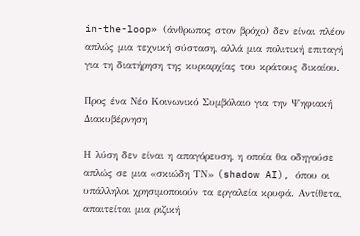in-the-loop» (άνθρωπος στον βρόχο) δεν είναι πλέον απλώς μια τεχνική σύσταση, αλλά μια πολιτική επιταγή για τη διατήρηση της κυριαρχίας του κράτους δικαίου.

Προς ένα Νέο Κοινωνικό Συμβόλαιο για την Ψηφιακή Διακυβέρνηση

Η λύση δεν είναι η απαγόρευση, η οποία θα οδηγούσε απλώς σε μια «σκιώδη ΤΝ» (shadow AI), όπου οι υπάλληλοι χρησιμοποιούν τα εργαλεία κρυφά. Αντίθετα, απαιτείται μια ριζική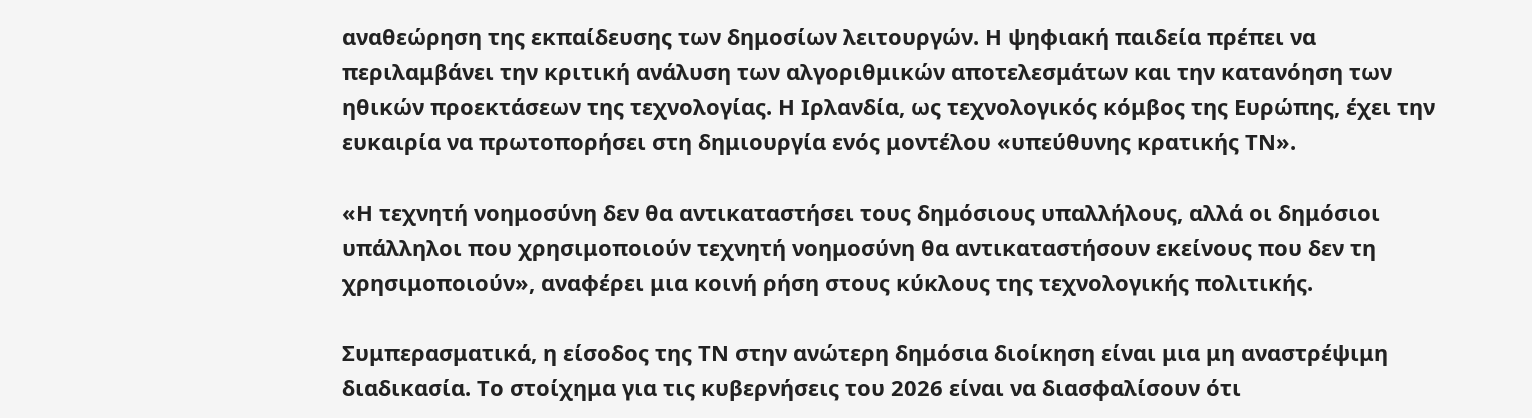αναθεώρηση της εκπαίδευσης των δημοσίων λειτουργών. Η ψηφιακή παιδεία πρέπει να περιλαμβάνει την κριτική ανάλυση των αλγοριθμικών αποτελεσμάτων και την κατανόηση των ηθικών προεκτάσεων της τεχνολογίας. Η Ιρλανδία, ως τεχνολογικός κόμβος της Ευρώπης, έχει την ευκαιρία να πρωτοπορήσει στη δημιουργία ενός μοντέλου «υπεύθυνης κρατικής ΤΝ».

«Η τεχνητή νοημοσύνη δεν θα αντικαταστήσει τους δημόσιους υπαλλήλους, αλλά οι δημόσιοι υπάλληλοι που χρησιμοποιούν τεχνητή νοημοσύνη θα αντικαταστήσουν εκείνους που δεν τη χρησιμοποιούν», αναφέρει μια κοινή ρήση στους κύκλους της τεχνολογικής πολιτικής.

Συμπερασματικά, η είσοδος της ΤΝ στην ανώτερη δημόσια διοίκηση είναι μια μη αναστρέψιμη διαδικασία. Το στοίχημα για τις κυβερνήσεις του 2026 είναι να διασφαλίσουν ότι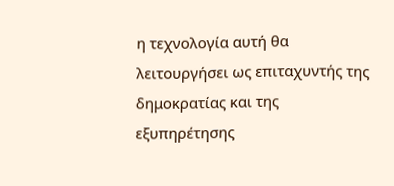η τεχνολογία αυτή θα λειτουργήσει ως επιταχυντής της δημοκρατίας και της εξυπηρέτησης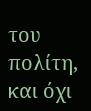του πολίτη, και όχι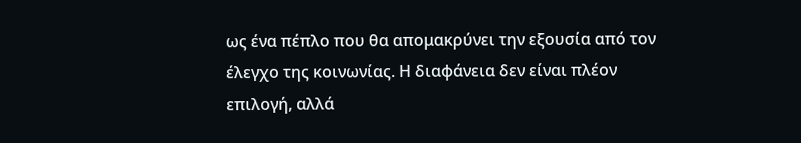ως ένα πέπλο που θα απομακρύνει την εξουσία από τον έλεγχο της κοινωνίας. Η διαφάνεια δεν είναι πλέον επιλογή, αλλά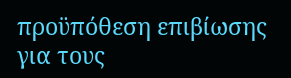προϋπόθεση επιβίωσης για τους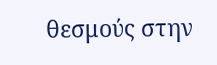θεσμούς στην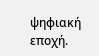ψηφιακή εποχή.